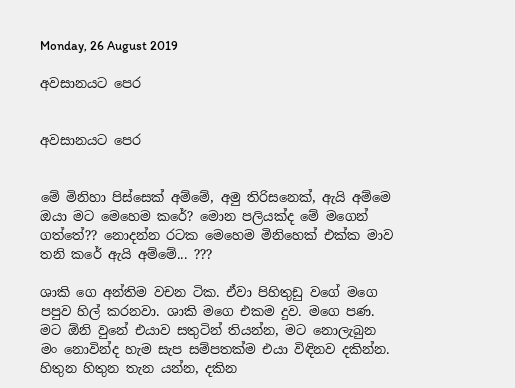Monday, 26 August 2019

අවසානයට පෙර


අවසානයට පෙර


මේ මිනිහා පිස්සෙක් අම්මේ, අමු තිරිසනෙක්, ඇයි අම්මෙ ඔයා මට මෙහෙම කරේ? මොන පලියක්ද මේ මගෙන් ගත්තේ?? නොදන්න රටක මෙහෙම මිනිහෙක් එක්ක මාව තනි කරේ ඇයි අම්මේ... ???

ශාකි ගෙ අන්තිම වචන ටික. ඒවා පිහිතුඩු වගේ මගෙ පපුව හිල් කරනවා. ශාකි මගෙ එකම දුව. මගෙ පණ. මට ඕනි වුනේ එයාව සතුටින් තියන්න, මට නොලැබුන මං නොවින්ද හැම සැප සම්පතක්ම එයා විඳිනව දකින්න. හිතුන හිතුන තැන යන්න, දකින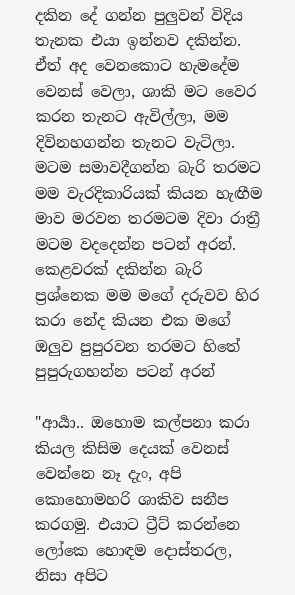දකින දේ ගන්න පුලුවන් විදිය තැනක එයා ඉන්නව දකින්න. ඒත් අද වෙනකොට හැමදේම වෙනස් වෙලා, ශාකි මට වෛර කරන තැනට ඇවිල්ලා, මම දිවිනහගන්න තැනට වැටිලා. මටම සමාවදීගන්න බැරි තරමට මම වැරදිකාරියක් කියන හැඟීම මාව මරවන තරමටම දිවා රාත්‍රී මටම වදදෙන්න පටන් අරන්. කෙළවරක් දකින්න බැරි ප්‍රශ්නෙක මම මගේ දරුවව හිර කරා නේද කියන එක මගේ ඔලුව පුපුරවන තරමට හිතේ පුපුරුගහන්න පටන් අරන්

"ආර්‍යා.. ඔහොම කල්පනා කරා කියල කිසිම දෙයක් වෙනස් වෙන්නෙ නෑ දැං, අපි කොහොමහරි ශාකිව සනීප කරගමු. එයාට ට්‍රීට් කරන්නෙ ලෝකෙ හොඳම දොස්තරල, නිසා අපිට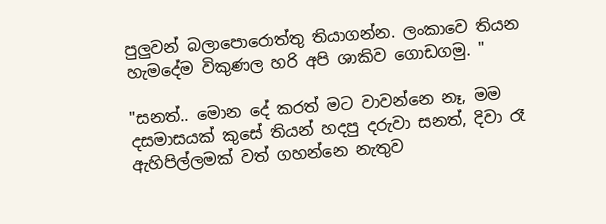පුලුවන් බලාපොරොත්තු තියාගන්න. ලංකාවෙ තියන හැමදේම විකුණල හරි අපි ශාකිව ගොඩගමු. "

"සනත්.. මොන දේ කරත් මට වාවන්නෙ නෑ, මම දසමාසයක් කුසේ තියන් හදපු දරුවා සනත්, දිවා රෑ ඇහිපිල්ලමක් වත් ගහන්නෙ නැතුව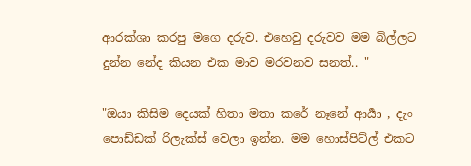ආරක්ශා කරපු මගෙ දරුව. එහෙවු දරුවව මම බිල්ලට දුන්න නේද කියන එක මාව මරවනව සනත්.. "

"ඔයා කිසිම දෙයක් හිතා මතා කරේ නෑනේ ආර්‍යා , දැං පොඩ්ඩක් රිලැක්ස් වෙලා ඉන්න. මම හොස්පිට්ල් එකට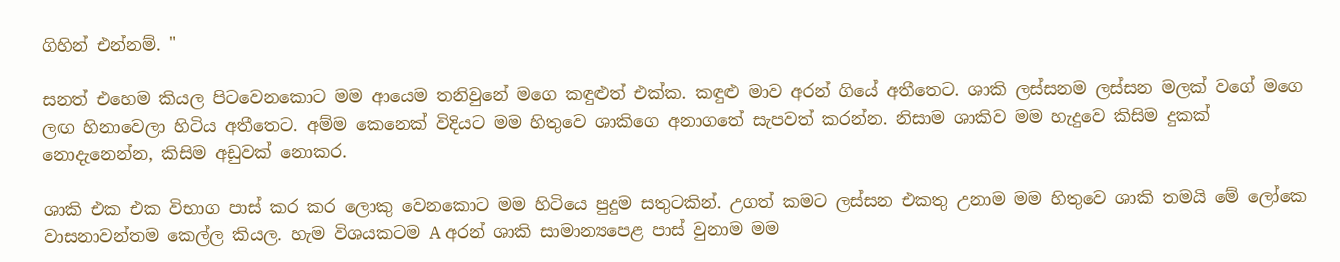ගිහින් එන්නම්. "

සනත් එහෙම කියල පිටවෙනකොට මම ආයෙම තනිවුනේ මගෙ කඳුළුත් එක්ක. කඳුළු මාව අරන් ගියේ අතීතෙට. ශාකි ලස්සනම ලස්සන මලක් වගේ මගෙ ලඟ හිනාවෙලා හිටිය අතීතෙට. අම්ම කෙනෙක් විදියට මම හිතුවෙ ශාකිගෙ අනාගතේ සැපවත් කරන්න. නිසාම ශාකිව මම හැදුවෙ කිසිම දුකක් නොදැනෙන්න, කිසිම අඩුවක් නොකර.

ශාකි එක එක විභාග පාස් කර කර ලොකු වෙනකොට මම හිටියෙ පුදුම සතුටකින්. උගත් කමට ලස්සන එකතු උනාම මම හිතුවෙ ශාකි තමයි මේ ලෝකෙ වාසනාවන්තම කෙල්ල කියල. හැම විශයකටම A අරන් ශාකි සාමාන්‍යපෙළ පාස් වුනාම මම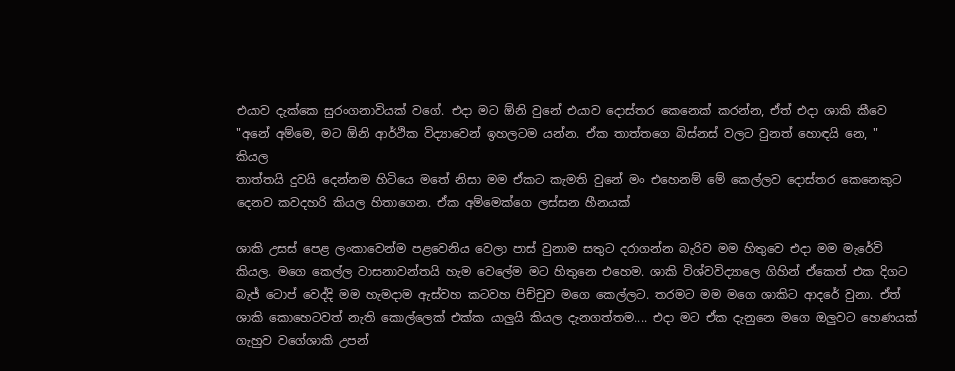එයාව දැක්කෙ සුරංගනාවියක් වගේ. එදා මට ඕනි වුනේ එයාව දොස්තර කෙනෙක් කරන්න, ඒත් එදා ශාකි කීවෙ
"අනේ අම්මෙ, මට ඕනි ආර්ථික විද්‍යාවෙන් ඉහලටම යන්න. ඒක තාත්තගෙ බිස්නස් වලට වුනත් හොඳයි නෙ, "  කියල
තාත්තයි දුවයි දෙන්නම හිටියෙ මතේ නිසා මම ඒකට කැමති වුනේ මං එහෙනම් මේ කෙල්ලව දොස්තර කෙනෙකුට දෙනව කවදහරි කියල හිතාගෙන. ඒක අම්මෙක්ගෙ ලස්සන හීනයක්

ශාකි උසස් පෙළ ලංකාවෙන්ම පළවෙනිය වෙලා පාස් වුනාම සතුට දරාගන්න බැරිව මම හිතුවෙ එදා මම මැරේවි කියල. මගෙ කෙල්ල වාසනාවන්තයි හැම වෙලේම මට හිතුනෙ එහෙම. ශාකි විශ්වවිද්‍යාලෙ ගිහින් ඒකෙත් එක දිගට බැජ් ටොප් වෙද්දි මම හැමදාම ඇස්වහ කටවහ පිච්චුව මගෙ කෙල්ලට. තරමට මම මගෙ ශාකිට ආදරේ වුනා. ඒත් ශාකි කොහෙටවත් නැති කොල්ලෙක් එක්ක යාලුයි කියල දැනගත්තම.... එදා මට ඒක දැනුනෙ මගෙ ඔලුවට හෙණයක් ගැහුව වගේශාකි උපන්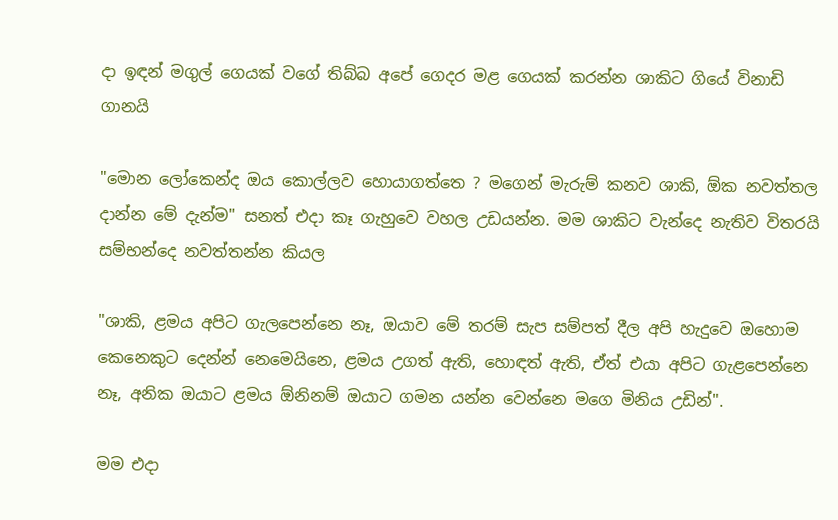දා ඉඳන් මගුල් ගෙයක් වගේ තිබ්බ අපේ ගෙදර මළ ගෙයක් කරන්න ශාකිට ගියේ විනාඩි ගානයි

"මොන ලෝකෙන්ද ඔය කොල්ලව හොයාගත්තෙ ? මගෙන් මැරුම් කනව ශාකි, ඕක නවත්තල දාන්න මේ දැන්ම" සනත් එදා කෑ ගැහුවෙ වහල උඩයන්න. මම ශාකිට වැන්දෙ නැතිව විතරයි සම්භන්දෙ නවත්තන්න කියල

"ශාකි, ළමය අපිට ගැලපෙන්නෙ නෑ, ඔයාව මේ තරම් සැප සම්පත් දීල අපි හැදුවෙ ඔහොම කෙනෙකුට දෙන්න් නෙමෙයිනෙ, ළමය උගත් ඇති, හොඳත් ඇති, ඒත් එයා අපිට ගැළපෙන්නෙ නෑ, අනික ඔයාට ළමය ඕනිනම් ඔයාට ගමන යන්න වෙන්නෙ මගෙ මිනිය උඩින්".

මම එදා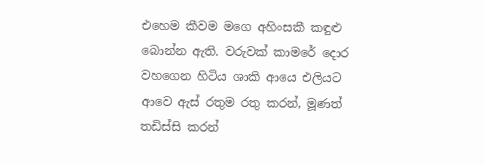එහෙම කීවම මගෙ අහිංසකී කඳුළු බොන්න ඇති. වරුවක් කාමරේ දොර වහගෙන හිටිය ශාකි ආයෙ එලියට ආවෙ ඇස් රතුම රතු කරන්, මූණත් තඩිස්සි කරන්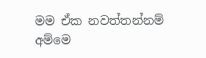මම ඒක නවත්තන්නම් අම්මෙ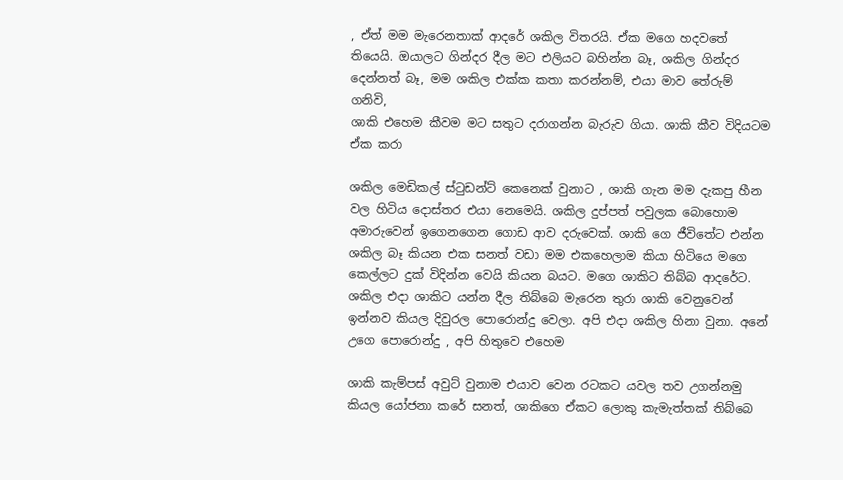, ඒත් මම මැරෙනතාක් ආදරේ ශකිල විතරයි. ඒක මගෙ හදවතේ තියෙයි. ඔයාලට ගින්දර දීල මට එලියට බහින්න බෑ, ශකිල ගින්දර දෙන්නත් බෑ, මම ශකිල එක්ක කතා කරන්නම්, එයා මාව තේරුම් ගනිවි,
ශාකි එහෙම කීවම මට සතුට දරාගන්න බැරුව ගියා. ශාකි කීව විදියටම ඒක කරා

ශකිල මෙඩිකල් ස්ටුඩන්ට් කෙනෙක් වුනාට , ශාකි ගැන මම දැකපු හීන වල හිටිය දොස්තර එයා නෙමෙයි. ශකිල දුප්පත් පවුලක බොහොම අමාරුවෙන් ඉගෙනගෙන ගොඩ ආව දරුවෙක්. ශාකි ගෙ ජීවිතේට එන්න ශකිල බෑ කියන එක සනත් වඩා මම එකහෙලාම කියා හිටියෙ මගෙ කෙල්ලට දුක් විදින්න වෙයි කියන බයට. මගෙ ශාකිට තිබ්බ ආදරේට. ශකිල එදා ශාකිට යන්න දීල තිබ්බෙ මැරෙන තුරා ශාකි වෙනුවෙන් ඉන්නව කියල දිවුරල පොරොන්දු වෙලා. අපි එදා ශකිල හිනා වුනා. අනේ උගෙ පොරොන්දු , අපි හිතුවෙ එහෙම

ශාකි කැම්පස් අවුට් වුනාම එයාව වෙන රටකට යවල තව උගන්නමු කියල යෝජනා කරේ සනත්, ශාකිගෙ ඒකට ලොකු කැමැත්තක් තිබ්බෙ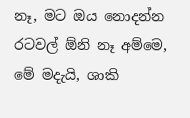නෑ, මට ඔය නොදන්න රටවල් ඕනි නෑ අම්මෙ, මේ මදැයි, ශාකි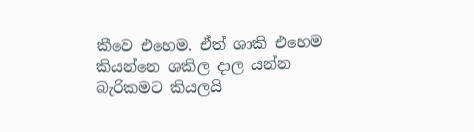කීවෙ එහෙම. ඒත් ශාකි එහෙම කියන්නෙ ශකිල දාල යන්න බැරිකමට කියලයි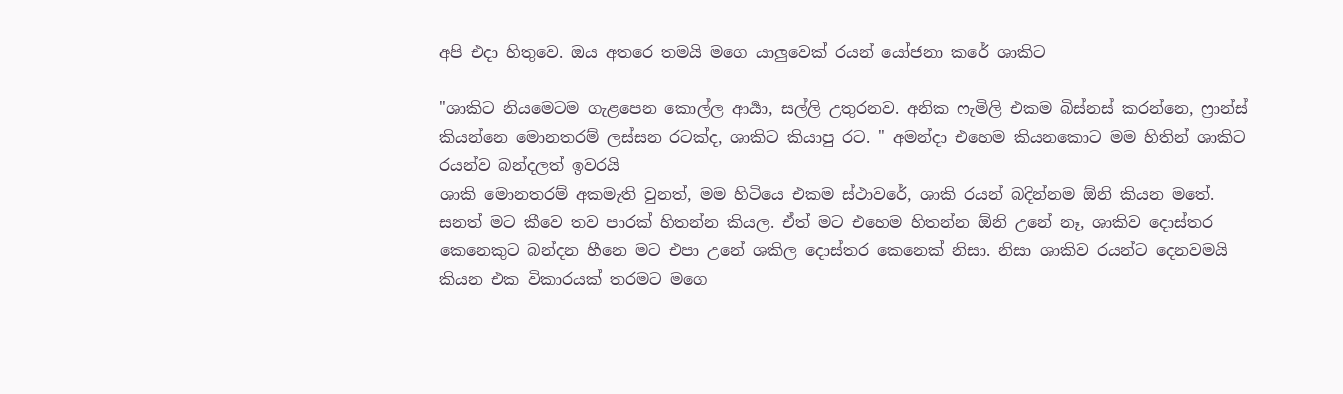අපි එදා හිතුවෙ. ඔය අතරෙ තමයි මගෙ යාලුවෙක් රයන් යෝජනා කරේ ශාකිට

"ශාකිට නියමෙටම ගැළපෙන කොල්ල ආර්‍යා, සල්ලි උතුරනව. අනික ෆැමිලි එකම බිස්නස් කරන්නෙ, ෆ්‍රාන්ස් කියන්නෙ මොනතරම් ලස්සන රටක්ද, ශාකිට කියාපු රට. " අමන්දා එහෙම කියනකොට මම හිතින් ශාකිට රයන්ව බන්දලත් ඉවරයි
ශාකි මොනතරම් අකමැති වුනත්, මම හිටියෙ එකම ස්ථාවරේ, ශාකි රයන් බදින්නම ඕනි කියන මතේ. සනත් මට කීවෙ තව පාරක් හිතන්න කියල. ඒත් මට එහෙම හිතන්න ඕනි උනේ නෑ, ශාකිව දොස්තර කෙනෙකුට බන්දන හීනෙ මට එපා උනේ ශකිල දොස්තර කෙනෙක් නිසා. නිසා ශාකිව රයන්ට දෙනවමයි කියන එක විකාරයක් තරමට මගෙ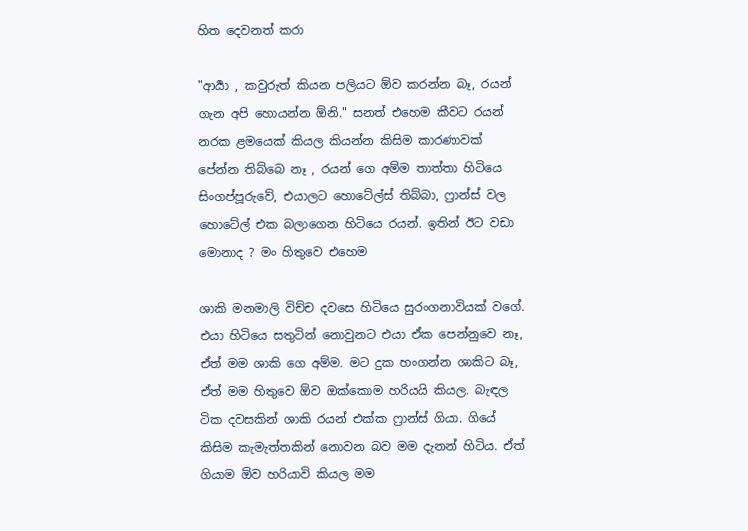හිත දෙවනත් කරා

"ආර්‍යා , කවුරුත් කියන පලියට ඕව කරන්න බෑ, රයන් ගැන අපි හොයන්න ඕනි." සනත් එහෙම කීවට රයන් නරක ළමයෙක් කියල කියන්න කිසිම කාරණාවක් පේන්න තිබ්බෙ නෑ , රයන් ගෙ අම්ම තාත්තා හිටියෙ සිංගප්පූරුවේ, එයාලට හොටේල්ස් තිබ්බා, ෆ්‍රාන්ස් වල හොටේල් එක බලාගෙන හිටියෙ රයන්. ඉතින් ඊට වඩා මොනාද ? මං හිතුවෙ එහෙම

ශාකි මනමාලි විච්ච දවසෙ හිටියෙ සුරංගනාවියක් වගේ. එයා හිටියෙ සතුටින් නොවුනට එයා ඒක පෙන්නුවෙ නෑ, ඒත් මම ශාකි ගෙ අම්ම. මට දුක හංගන්න ශාකිට බෑ, ඒත් මම හිතුවෙ ඕව ඔක්කොම හරියයි කියල. බැඳල ටික දවසකින් ශාකි රයන් එක්ක ෆ්‍රාන්ස් ගියා. ගියේ කිසිම කැමැත්තකින් නොවන බව මම දැනන් හිටිය. ඒත් ගියාම ඕව හරියාවි කියල මම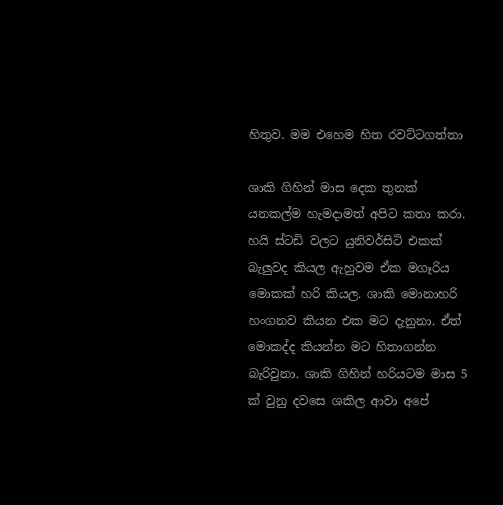හිතුව. මම එහෙම හිත රවට්ටගත්තා

ශාකි ගිහින් මාස දෙක තුනක් යනකල්ම හැමදාමත් අපිට කතා කරා. හයි ස්ටඩි වලට යුනිවර්සිටි එකක් බැලුවද කියල ඇහුවම ඒක මගෑරිය මොකක් හරි කියල. ශාකි මොනාහරි හංගනව කියන එක මට දැනුනා. ඒත් මොකද්ද කියන්න මට හිතාගන්න බැරිවුනා. ශාකි ගිහින් හරියටම මාස 5 ක් වුනු දවසෙ ශකිල ආවා අපේ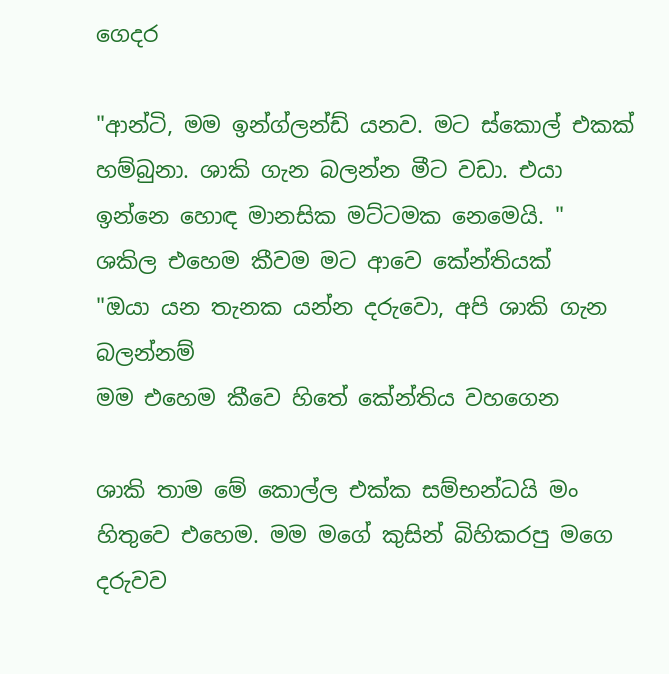ගෙදර

"ආන්ටි, මම ඉන්ග්ලන්ඩ් යනව. මට ස්කොල් එකක් හම්බුනා. ශාකි ගැන බලන්න මීට වඩා. එයා ඉන්නෙ හොඳ මානසික මට්ටමක නෙමෙයි. "
ශකිල එහෙම කීවම මට ආවෙ කේන්තියක්
"ඔයා යන තැනක යන්න දරුවො, අපි ශාකි ගැන බලන්නම්
මම එහෙම කීවෙ හිතේ කේන්තිය වහගෙන

ශාකි තාම මේ කොල්ල එක්ක සම්භන්ධයි මං හිතුවෙ එහෙම. මම මගේ කුසින් බිහිකරපු මගෙ දරුවව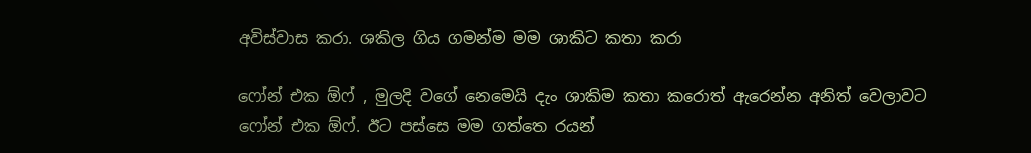අවිස්වාස කරා. ශකිල ගිය ගමන්ම මම ශාකිට කතා කරා

ෆෝන් එක ඕෆ් , මුලදි වගේ නෙමෙයි දැං ශාකිම කතා කරොත් ඇරෙන්න අනිත් වෙලාවට ෆෝන් එක ඕෆ්. ඊට පස්සෙ මම ගත්තෙ රයන්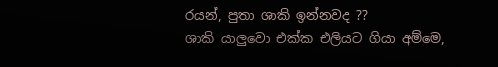රයන්, පුතා ශාකි ඉන්නවද ??
ශාකි යාලුවො එක්ක එලියට ගියා අම්මෙ,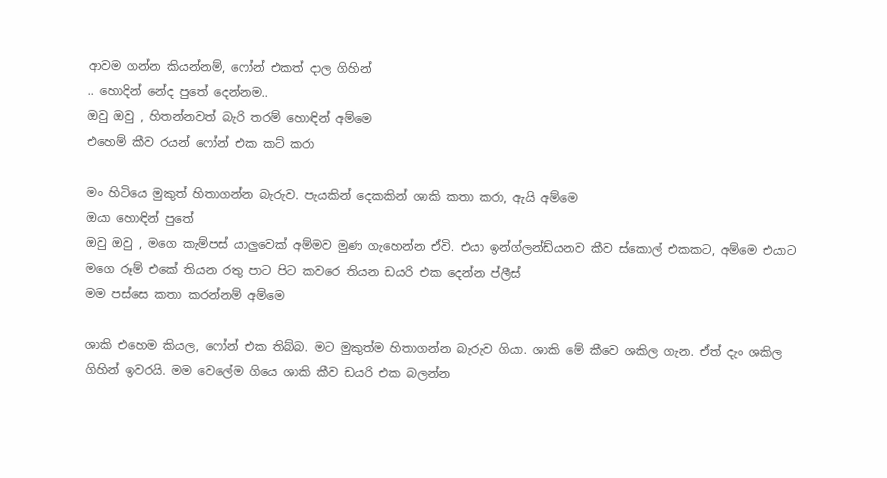ආවම ගන්න කියන්නම්, ෆෝන් එකත් දාල ගිහින්
.. හොදින් නේද පුතේ දෙන්නම..
ඔවු ඔවු , හිතන්නවත් බැරි තරම් හොඳින් අම්මෙ
එහෙම් කීව රයන් ෆෝන් එක කට් කරා

මං හිටියෙ මුකුත් හිතාගන්න බැරුව. පැයකින් දෙකකින් ශාකි කතා කරා, ඇයි අම්මෙ
ඔයා හොඳින් පුතේ
ඔවු ඔවු , මගෙ කැම්පස් යාලුවෙක් අම්මව මුණ ගැහෙන්න ඒවි. එයා ඉන්ග්ලන්ඩ්යනව කීව ස්කොල් එකකට, අම්මෙ එයාට මගෙ රූම් එකේ තියන රතු පාට පිට කවරෙ තියන ඩයරි එක දෙන්න ප්ලීස්
මම පස්සෙ කතා කරන්නම් අම්මෙ

ශාකි එහෙම කියල, ෆෝන් එක තිබ්බ. මට මුකුත්ම හිතාගන්න බැරුව ගියා. ශාකි මේ කීවෙ ශකිල ගැන. ඒත් දැං ශකිල ගිහින් ඉවරයි. මම වෙලේම ගියෙ ශාකි කීව ඩයරි එක බලන්න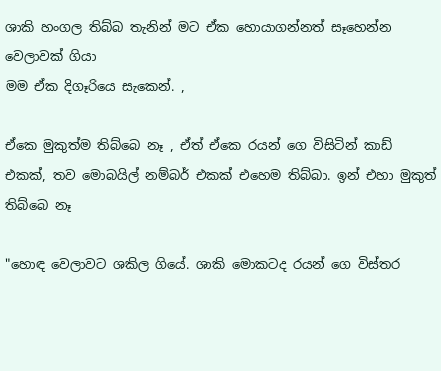ශාකි හංගල තිබ්බ තැනින් මට ඒක හොයාගන්නත් සෑහෙන්න වෙලාවක් ගියා
මම ඒක දිගෑරියෙ සැකෙන්. ,

ඒකෙ මුකුත්ම තිබ්බෙ නෑ , ඒත් ඒකෙ රයන් ගෙ විසිටින් කාඩ් එකක්, තව මොබයිල් නම්බර් එකක් එහෙම තිබ්බා. ඉන් එහා මුකුත් තිබ්බෙ නෑ

"හොඳ වෙලාවට ශකිල ගියේ. ශාකි මොකටද රයන් ගෙ විස්තර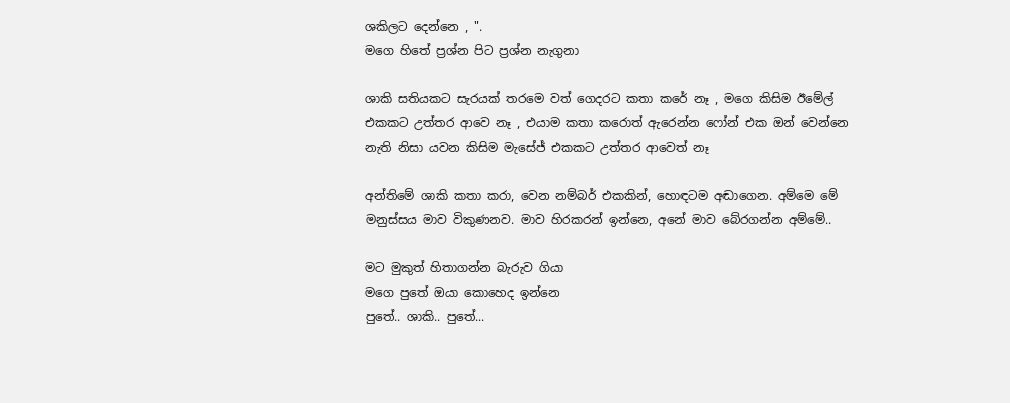ශකිලට දෙන්නෙ , ".
මගෙ හිතේ ප්‍රශ්න පිට ප්‍රශ්න නැගුනා

ශාකි සතියකට සැරයක් තරමෙ වත් ගෙදරට කතා කරේ නෑ , මගෙ කිසිම ඊමේල් එකකට උත්තර ආවෙ නෑ , එයාම කතා කරොත් ඇරෙන්න ෆෝන් එක ඔන් වෙන්නෙ නැති නිසා යවන කිසිම මැසේජ් එකකට උත්තර ආවෙත් නෑ

අන්තිමේ ශාකි කතා කරා, වෙන නම්බර් එකකින්, හොඳටම අඬාගෙන. අම්මෙ මේ මනුස්සය මාව විකුණනව. මාව හිරකරන් ඉන්නෙ, අනේ මාව බේරගන්න අම්මේ..

මට මුකුත් හිතාගන්න බැරුව ගියා
මගෙ පුතේ ඔයා කොහෙද ඉන්නෙ
පුතේ.. ශාකි.. පුතේ...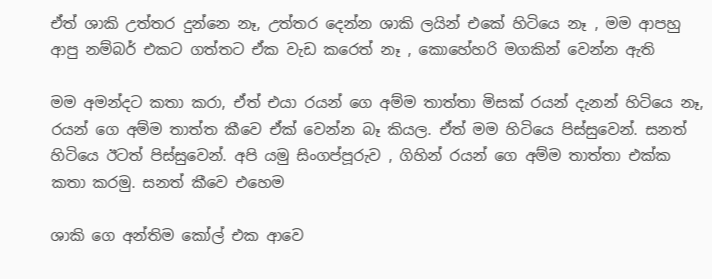ඒත් ශාකි උත්තර දුන්නෙ නෑ, උත්තර දෙන්න ශාකි ලයින් එකේ හිටියෙ නෑ , මම ආපහු ආපු නම්බර් එකට ගත්තට ඒක වැඩ කරෙත් නෑ , කොහේහරි මගකින් වෙන්න ඇති

මම අමන්දට කතා කරා, ඒත් එයා රයන් ගෙ අම්ම තාත්තා මිසක් රයන් දැනන් හිටියෙ නෑ, රයන් ගෙ අම්ම තාත්ත කීවෙ ඒක් වෙන්න බෑ කියල. ඒත් මම හිටියෙ පිස්සුවෙන්. සනත් හිටියෙ ඊටත් පිස්සුවෙන්. අපි යමු සිංගප්පූරුව , ගිහින් රයන් ගෙ අම්ම තාත්තා එක්ක කතා කරමු. සනත් කීවෙ එහෙම

ශාකි ගෙ අන්තිම කෝල් එක ආවෙ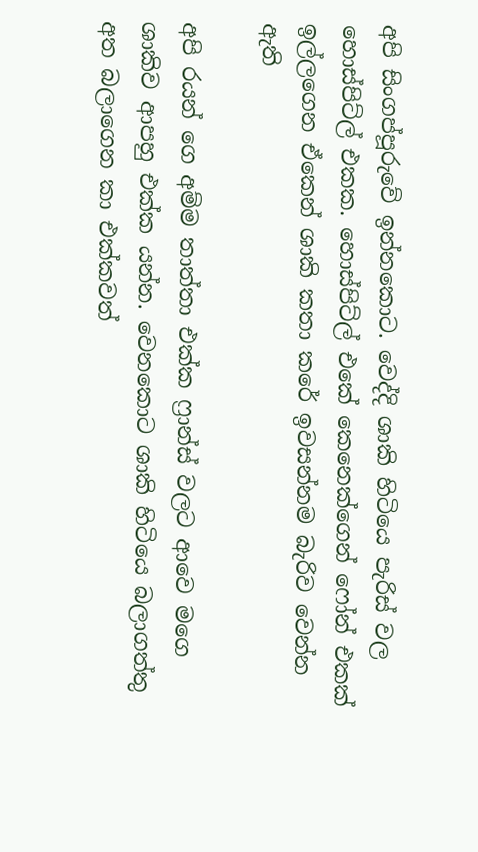අපි සිංගප්පූරුවේ ඉන්නකොට. වෙද්දි ශාකි හිටියෙ පැරිස් වල හොස්පිට්ල් එකක. හොස්පිට්ල් එකේ කෙනෙක්ගෙන් ෆෝන් එකක් ඉල්ලගෙන ඒකෙන් ශාකි කතා කරේ ඉවසන්නම බැරිව වෙන්න ඇති

අපි රයන් ගෙ අම්ම තාත්තා එක්ක ෆ්‍රාන්ස් වලට ආවෙ මගෙ ශාකිව ආපහු එක්ක යන්න. වෙනකොට ශාකි හිටියෙ බලාගත්තු අත බලාගෙන කා එක්කවත්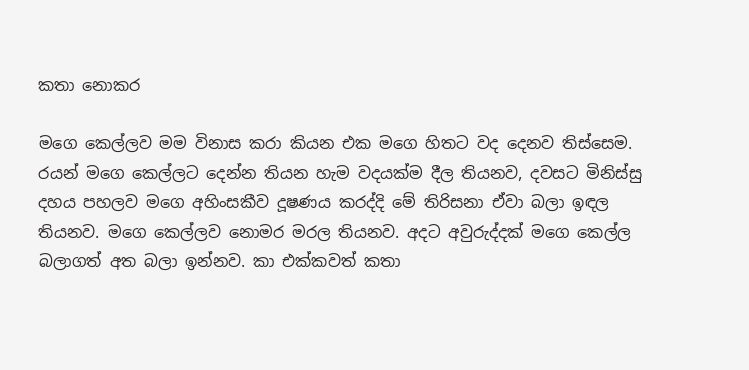කතා නොකර

මගෙ කෙල්ලව මම විනාස කරා කියන එක මගෙ හිතට වද දෙනව තිස්සෙම. රයන් මගෙ කෙල්ලට දෙන්න තියන හැම වදයක්ම දීල තියනව, දවසට මිනිස්සු දහය පහලව මගෙ අහිංසකීව දූෂණය කරද්දි මේ තිරිසනා ඒවා බලා ඉඳල තියනව. මගෙ කෙල්ලව නොමර මරල තියනව. අදට අවුරුද්දක් මගෙ කෙල්ල බලාගත් අත බලා ඉන්නව. කා එක්කවත් කතා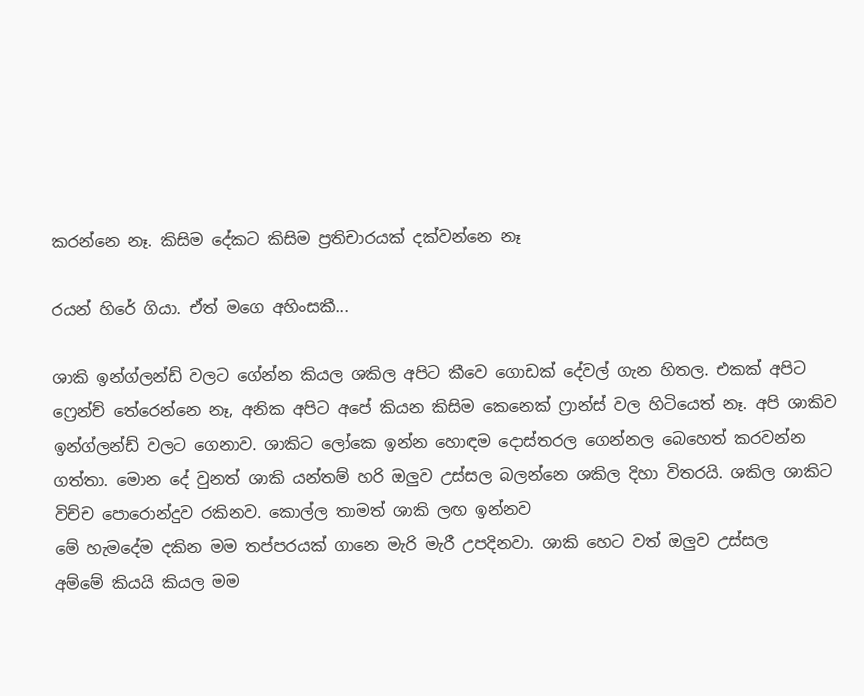කරන්නෙ නෑ. කිසිම දේකට කිසිම ප්‍රතිචාරයක් දක්වන්නෙ නෑ

රයන් හිරේ ගියා. ඒත් මගෙ අහිංසකී...

ශාකි ඉන්ග්ලන්ඩ් වලට ගේන්න කියල ශකිල අපිට කීවෙ ගොඩක් දේවල් ගැන හිතල. එකක් අපිට ෆ්‍රෙන්ච් තේරෙන්නෙ නෑ, අනික අපිට අපේ කියන කිසිම කෙනෙක් ෆ්‍රාන්ස් වල හිටියෙත් නෑ. අපි ශාකිව ඉන්ග්ලන්ඩ් වලට ගෙනාව. ශාකිට ලෝකෙ ඉන්න හොඳම දොස්තරල ගෙන්නල බෙහෙත් කරවන්න ගත්තා. මොන දේ වුනත් ශාකි යන්තම් හරි ඔලුව උස්සල බලන්නෙ ශකිල දිහා විතරයි. ශකිල ශාකිට විච්ච පොරොන්දුව රකිනව. කොල්ල තාමත් ශාකි ලඟ ඉන්නව
මේ හැමදේම දකින මම තප්පරයක් ගානෙ මැරි මැරී උපදිනවා. ශාකි හෙට වත් ඔලුව උස්සල
අම්මේ කියයි කියල මම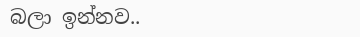බලා ඉන්නව..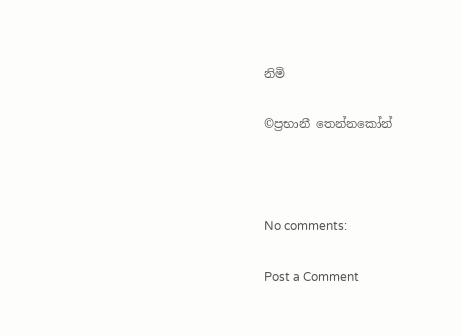නිමි

©ප්‍රභානී තෙන්නකෝන්



No comments:

Post a Comment